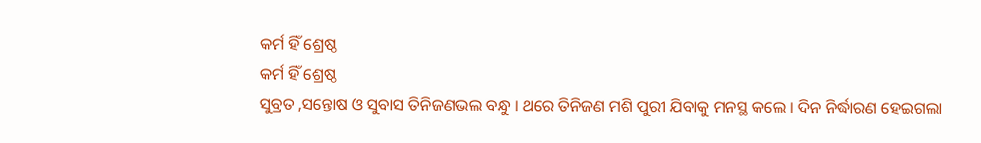କର୍ମ ହିଁ ଶ୍ରେଷ୍ଠ
କର୍ମ ହିଁ ଶ୍ରେଷ୍ଠ
ସୁବ୍ରତ ,ସନ୍ତୋଷ ଓ ସୁବାସ ତିନିଜଣଭଲ ବନ୍ଧୁ । ଥରେ ତିନିଜଣ ମଶି ପୁରୀ ଯିବାକୁ ମନସ୍ଥ କଲେ । ଦିନ ନିର୍ଦ୍ଧାରଣ ହେଇଗଲା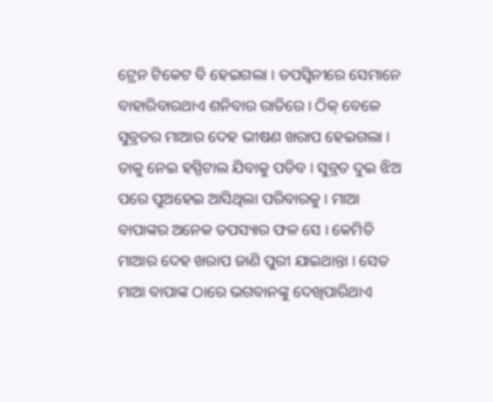ଟ୍ରେନ ଟିକେଟ ବି ହେଇଗଲା । ତପସ୍ୱିନୀରେ ସେମାନେ ବାହାରିବାରଥାଏ ଶନିବାର ରାତିରେ । ଠିକ୍ ବେଳେ ସୁବ୍ରତର ମାଆର ଦେହ ଭୀଷଣ ଖରାପ ହେଇଗଲା । ତାକୁ ନେଇ ହସ୍ପିଟାଲ ଯିବାକୁ ପଡିବ । ସୁବ୍ରତ ଦୁଇ ଝିଅ ପରେ ପୁଅହେଇ ଆସିଥିଲା ପରିବାରକୁ । ମାଆ ବାପାଙ୍କର ଅନେକ ତପସ୍ୟାର ଫଳ ସେ । କେମିତି ମାଆର ଦେହ ଖରାପ ଜାଣି ପୁରୀ ଯାଇଥାନ୍ତା । ସେତ ମାଆ ବାପାଙ୍କ ଠାରେ ଭଗବାନଙ୍କୁ ଦେଖିପାରିଥାଏ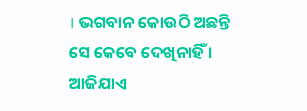। ଭଗବାନ କୋଉଠି ଅଛନ୍ତି ସେ କେବେ ଦେଖିନାହିଁ । ଆଜିଯାଏ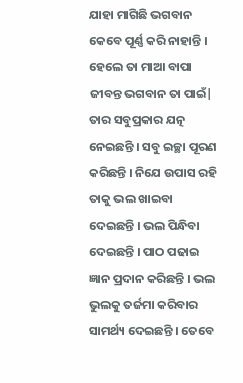ଯାହା ମାଗିଛି ଭଗବାନ କେବେ ପୂର୍ଣ୍ଣ କରି ନାହାନ୍ତି । ହେଲେ ତା ମାଆ ବାପା ଜୀବନ୍ତ ଭଗବାନ ତା ପାଇଁ| ତାର ସବୁପ୍ରକାର ଯତ୍ନ ନେଇଛନ୍ତି । ସବୁ ଇଚ୍ଛା ପୂରଣ କରିଛନ୍ତି । ନିଯେ ଉପାସ ରହି ତାକୁ ଭଲ ଖାଇବା ଦେଇଛନ୍ତି । ଭଲ ପିନ୍ଧିବା ଦେଇଛନ୍ତି । ପାଠ ପଢାଇ ଜ୍ଞାନ ପ୍ରଦାନ କରିଛନ୍ତି । ଭଲ ଭୁଲକୁ ତର୍ଜମା କରିବାର ସାମର୍ଥ୍ୟ ଦେଇଛନ୍ତି । ତେବେ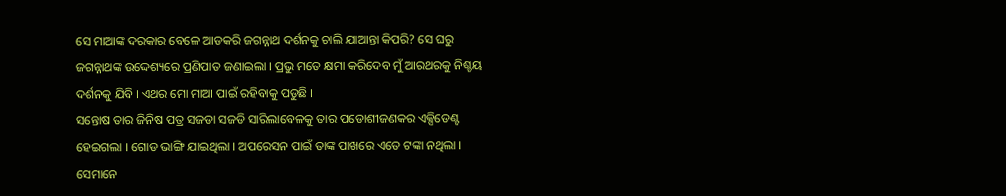ସେ ମାଆଙ୍କ ଦରକାର ବେଳେ ଆଡକରି ଜଗନ୍ନାଥ ଦର୍ଶନକୁ ଚାଲି ଯାଆନ୍ତା କିପରି? ସେ ଘରୁ ଜଗନ୍ନାଥଙ୍କ ଉଦ୍ଦେଶ୍ୟରେ ପ୍ରଣିପାତ ଜଣାଇଲା । ପ୍ରଭୁ ମତେ କ୍ଷମା କରିଦେବ ମୁଁ ଆରଥରକୁ ନିଶ୍ଚୟ ଦର୍ଶନକୁ ଯିବି । ଏଥର ମୋ ମାଆ ପାଇଁ ରହିବାକୁ ପଡୁଛି ।
ସନ୍ତୋଷ ତାର ଜିନିଷ ପତ୍ର ସଜଡା ସଜଡି ସାରିଲାବେଳକୁ ତାର ପଡୋଶୀଜଣକର ଏକ୍ସିଡେଣ୍ଟ ହେଇଗଲା । ଗୋଡ ଭାଙ୍ଗି ଯାଇଥିଲା । ଅପରେସନ ପାଇଁ ତାଙ୍କ ପାଖରେ ଏତେ ଟଙ୍କା ନଥିଲା । ସେମାନେ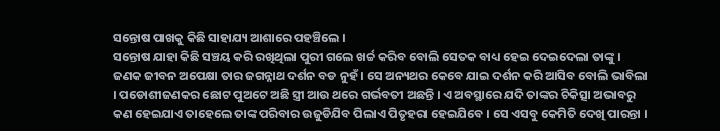ସନ୍ତୋଷ ପାଖକୁ କିଛି ସାହାଯ୍ୟ ଆଶାରେ ପହଞ୍ଚିଲେ ।
ସନ୍ତୋଷ ଯାହା କିଛି ସଞ୍ଚୟ କରି ରଖିଥିଲା ପୁରୀ ଗଲେ ଖର୍ଚ୍ଚ କରିବ ବୋଲି ସେତକ ବାଧ୍ୟ ହେଇ ଦେଇଦେଲା ତାଙ୍କୁ । ଜଣକ ଜୀବନ ଅପେକ୍ଷା ତାର ଜଗନ୍ନାଥ ଦର୍ଶନ ବଡ ନୁହଁ । ସେ ଅନ୍ୟଥର କେବେ ଯାଇ ଦର୍ଶନ କରି ଆସିବ ବୋଲି ଭାବିଲା । ପଡୋଶୀଜଣକର ଛୋଟ ପୁଅଟେ ଅଛି ସ୍ତ୍ରୀ ଆଉ ଥରେ ଗର୍ଭବତୀ ଅଛନ୍ତି । ଏ ଅବସ୍ଥାରେ ଯଦି ତାଙ୍କର ଚିକିତ୍ସା ଅଭାବରୁ କଣ ହେଇଯାଏ ତାହେଲେ ତାଙ୍କ ପରିବାର ଉଜୁଡିଯିବ ପିଲାଏ ପିତୃହରା ହେଇଯିବେ । ସେ ଏସବୁ କେମିତି ଦେଖି ପାରନ୍ତା ।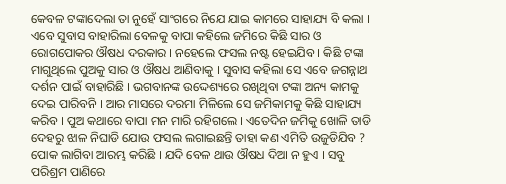କେବଳ ଟଙ୍କାଦେଲା ତା ନୁହେଁ ସାଂଗରେ ନିଯେ ଯାଇ କାମରେ ସାହାଯ୍ୟ ବି କଲା । ଏବେ ସୁବାସ ବାହାରିଲା ବେଳକୁ ବାପା କହିଲେ ଜମିରେ କିଛି ସାର ଓ ରୋଗପୋକର ଔଷଧ ଦରକାର । ନହେଲେ ଫସଲ ନଷ୍ଟ ହେଇଯିବ । କିଛି ଟଙ୍କା ମାଗୁଥିଲେ ପୁଅକୁ ସାର ଓ ଔଷଧ ଆଣିବାକୁ । ସୁବାସ କହିଲା ସେ ଏବେ ଜଗନ୍ନାଥ ଦର୍ଶନ ପାଇଁ ବାହାରିଛି । ଭଗବାନଙ୍କ ଉଦ୍ଦେଶ୍ୟରେ ରଖିଥିବା ଟଙ୍କା ଅନ୍ୟ କାମକୁ ଦେଇ ପାରିବନି । ଆର ମାସରେ ଦରମା ମିଳିଲେ ସେ ଜମିକାମକୁ କିଛି ସାହାଯ୍ୟ କରିବ । ପୁଅ କଥାରେ ବାପା ମନ ମାରି ରହିଗଲେ । ଏତେଦିନ ଜମିକୁ ଖୋଳି ତାଡି ଦେହରୁ ଝାଳ ନିଘାଡି ଯୋଉ ଫସଲ ଲଗାଇଛନ୍ତି ତାହା କଣ ଏମିତି ଉଜୁଡିଯିବ ? ପୋକ ଲାଗିବା ଆରମ୍ଭ କରିଛି । ଯଦି ବେଳ ଥାଉ ଔଷଧ ଦିଆ ନ ହୁଏ । ସବୁ ପରିଶ୍ରମ ପାଣିରେ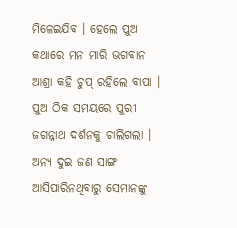ମିଳେଇଯିବ । ହେଲେ ପୁଅ କଥାରେ ମନ ମାରି ଭଗବାନ ଆଶ୍ରା କହି ଚୁପ୍ ରହିଲେ ବାପା । ପୁଅ ଠିକ ସମୟରେ ପୁରୀ ଜଗନ୍ନାଥ ଦର୍ଶନକୁ ଚାଲିଗଲା । ଅନ୍ୟ ଦୁଇ ଜଣ ସାଙ୍ଗ ଆସିପାରିନଥିବାରୁ ସେମାନଙ୍କୁ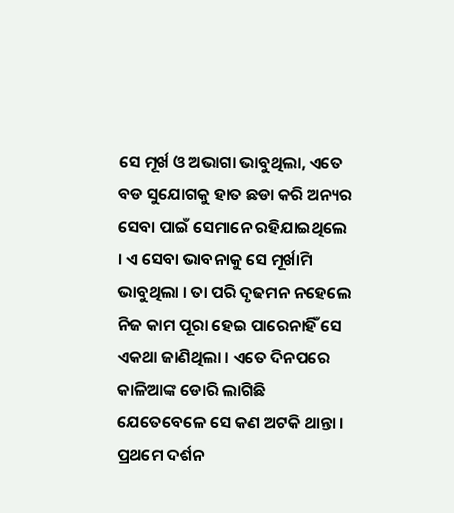ସେ ମୂର୍ଖ ଓ ଅଭାଗା ଭାବୁଥିଲା, ଏତେ ବଡ ସୁଯୋଗକୁ ହାତ ଛଡା କରି ଅନ୍ୟର ସେବା ପାଇଁ ସେମାନେ ରହିଯାଇଥିଲେ । ଏ ସେବା ଭାବନାକୁ ସେ ମୂର୍ଖାମି ଭାବୁଥିଲା । ତା ପରି ଦୃଢମନ ନହେଲେ ନିଜ କାମ ପୂରା ହେଇ ପାରେନାହିଁ ସେ ଏକଥା ଜାଣିଥିଲା । ଏତେ ଦିନପରେ କାଳିଆଙ୍କ ଡୋରି ଲାଗିଛି ଯେତେବେଳେ ସେ କଣ ଅଟକି ଥାନ୍ତା । ପ୍ରଥମେ ଦର୍ଶନ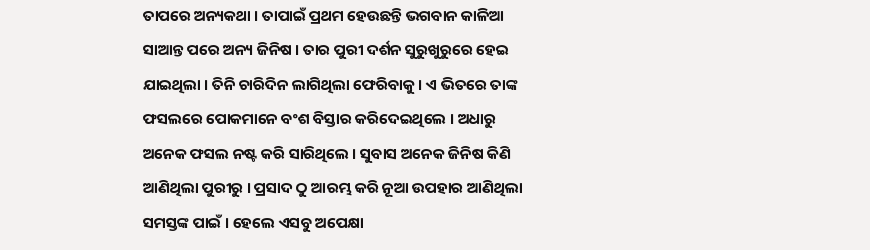ତାପରେ ଅନ୍ୟକଥା । ତାପାଇଁ ପ୍ରଥମ ହେଉଛନ୍ତି ଭଗବାନ କାଳିଆ ସାଆନ୍ତ ପରେ ଅନ୍ୟ ଜିନିଷ । ତାର ପୁରୀ ଦର୍ଶନ ସୁରୁଖୁରୁରେ ହେଇ ଯାଇଥିଲା । ତିନି ଚାରିଦିନ ଲାଗିଥିଲା ଫେରିବାକୁ । ଏ ଭିତରେ ତାଙ୍କ ଫସଲରେ ପୋକମାନେ ବଂଶ ବିସ୍ତାର କରିଦେଇଥିଲେ । ଅଧାରୁ ଅନେକ ଫସଲ ନଷ୍ଟ କରି ସାରିଥିଲେ । ସୁବାସ ଅନେକ ଜିନିଷ କିଣି ଆଣିଥିଲା ପୁରୀରୁ । ପ୍ରସାଦ ଠୁ ଆରମ୍ଭ କରି ନୂଆ ଉପହାର ଆଣିଥିଲା ସମସ୍ତଙ୍କ ପାଇଁ । ହେଲେ ଏସବୁ ଅପେକ୍ଷା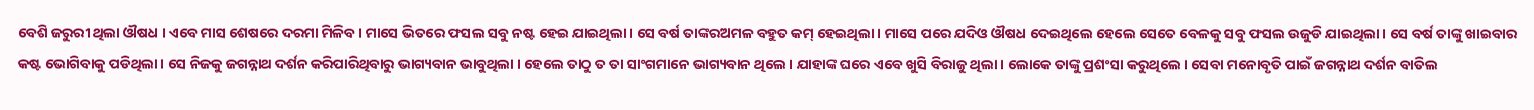ବେଶି ଜରୁରୀ ଥିଲା ଔଷଧ । ଏବେ ମାସ ଶେଷରେ ଦରମା ମିଳିବ । ମାସେ ଭିତରେ ଫସଲ ସବୁ ନଷ୍ଟ ହେଇ ଯାଇଥିଲା । ସେ ବର୍ଷ ତାଙ୍କରଅମଳ ବହୁତ କମ୍ ହେଇଥିଲା । ମାସେ ପରେ ଯଦିଓ ଔଷଧ ଦେଇଥିଲେ ହେଲେ ସେତେ ବେଳକୁ ସବୁ ଫସଲ ଉଜୁଡି ଯାଇଥିଲା । ସେ ବର୍ଷ ତାଙ୍କୁ ଖାଇବାର କଷ୍ଟ ଭୋଗିବାକୁ ପଡିଥିଲା । ସେ ନିଜକୁ ଜଗନ୍ନାଥ ଦର୍ଶନ କରିପାରିଥିବାରୁ ଭାଗ୍ୟବାନ ଭାବୁଥିଲା । ହେଲେ ତାଠୁ ତ ତା ସାଂଗମାନେ ଭାଗ୍ୟବାନ ଥିଲେ । ଯାହାଙ୍କ ଘରେ ଏବେ ଖୁସି ବିରାଜୁ ଥିଲା । ଲୋକେ ତାଙ୍କୁ ପ୍ରଶଂସା କରୁଥିଲେ । ସେବା ମନୋବୃତି ପାଇଁ ଜଗନ୍ନାଥ ଦର୍ଶନ ବାତିଲ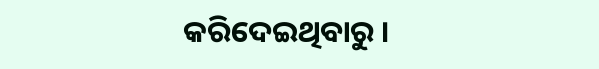କରିଦେଇଥିବାରୁ ।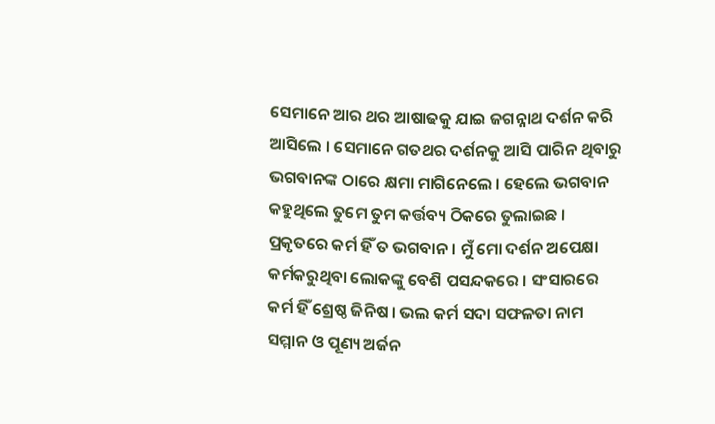ସେମାନେ ଆର ଥର ଆଷାଢକୁ ଯାଇ ଜଗନ୍ନାଥ ଦର୍ଶନ କରି ଆସିଲେ । ସେମାନେ ଗତଥର ଦର୍ଶନକୁ ଆସି ପାରିନ ଥିବାରୁ ଭଗବାନଙ୍କ ଠାରେ କ୍ଷମା ମାଗିନେଲେ । ହେଲେ ଭଗବାନ କହୁଥିଲେ ତୁମେ ତୁମ କର୍ତ୍ତବ୍ୟ ଠିକରେ ତୁଲାଇଛ । ପ୍ରକୃତରେ କର୍ମ ହିଁ ତ ଭଗବାନ । ମୁଁ ମୋ ଦର୍ଶନ ଅପେକ୍ଷା କର୍ମକରୁଥିବା ଲୋକଙ୍କୁ ବେଶି ପସନ୍ଦକରେ । ସଂସାରରେ କର୍ମ ହିଁ ଶ୍ରେଷ୍ଠ ଜିନିଷ । ଭଲ କର୍ମ ସଦା ସଫଳତା ନାମ ସମ୍ମାନ ଓ ପୂଣ୍ୟ ଅର୍ଜନ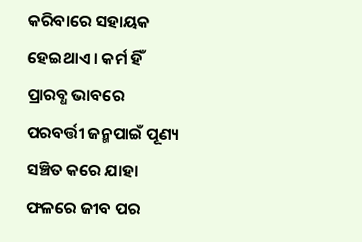କରିବାରେ ସହାୟକ ହେଇଥାଏ । କର୍ମ ହିଁ ପ୍ରାରବ୍ଧ ଭାବରେ ପରବର୍ତ୍ତୀ ଜନ୍ମପାଇଁ ପୂଣ୍ୟ ସଞ୍ଚିତ କରେ ଯାହା ଫଳରେ ଜୀବ ପର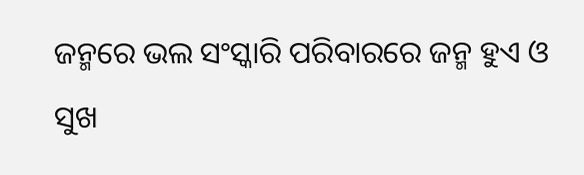ଜନ୍ମରେ ଭଲ ସଂସ୍କାରି ପରିବାରରେ ଜନ୍ମ ହୁଏ ଓ ସୁଖ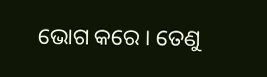ଭୋଗ କରେ । ତେଣୁ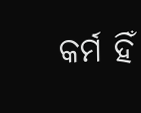କର୍ମ ହିଁ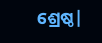ଶ୍ରେଷ୍ଠ|